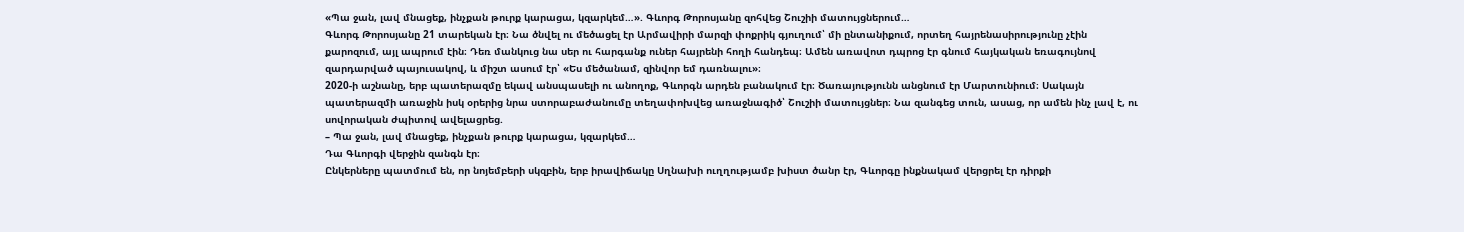«Պա ջան, լավ մնացեք, ինչքան թուրք կարացա, կզարկեմ…». Գևորգ Թորոսյանը զոհվեց Շուշիի մատույցներում…
Գևորգ Թորոսյանը 21 տարեկան էր։ Նա ծնվել ու մեծացել էր Արմավիրի մարզի փոքրիկ գյուղում՝ մի ընտանիքում, որտեղ հայրենասիրությունը չէին քարոզում, այլ ապրում էին։ Դեռ մանկուց նա սեր ու հարգանք ուներ հայրենի հողի հանդեպ։ Ամեն առավոտ դպրոց էր գնում հայկական եռագույնով զարդարված պայուսակով, և միշտ ասում էր՝ «Ես մեծանամ, զինվոր եմ դառնալու»։
2020-ի աշնանը, երբ պատերազմը եկավ անսպասելի ու անողոք, Գևորգն արդեն բանակում էր։ Ծառայությունն անցնում էր Մարտունիում։ Սակայն պատերազմի առաջին իսկ օրերից նրա ստորաբաժանումը տեղափոխվեց առաջնագիծ՝ Շուշիի մատույցներ։ Նա զանգեց տուն, ասաց, որ ամեն ինչ լավ է, ու սովորական ժպիտով ավելացրեց.
– Պա ջան, լավ մնացեք, ինչքան թուրք կարացա, կզարկեմ…
Դա Գևորգի վերջին զանգն էր։
Ընկերները պատմում են, որ նոյեմբերի սկզբին, երբ իրավիճակը Սղնախի ուղղությամբ խիստ ծանր էր, Գևորգը ինքնակամ վերցրել էր դիրքի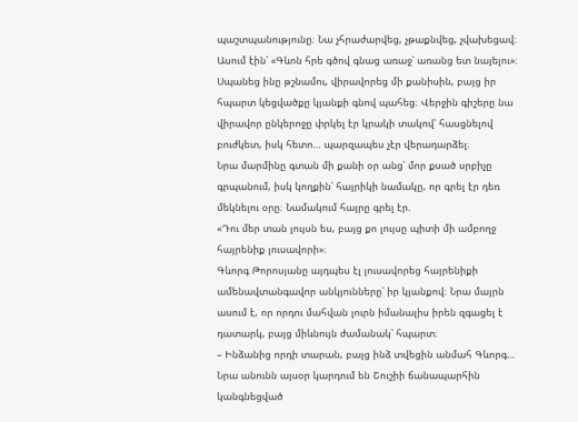պաշտպանությունը։ Նա չհրաժարվեց, չթաքնվեց, չվախեցավ։ Ասում էին՝ «Գևոն հրե գծով գնաց առաջ՝ առանց ետ նայելու»։ Սպանեց ինը թշնամու, վիրավորեց մի քանիսին, բայց իր հպարտ կեցվածքը կյանքի գնով պահեց։ Վերջին գիշերը նա վիրավոր ընկերոջը փրկել էր կրակի տակով՝ հասցնելով բուժկետ, իսկ հետո… պարզապես չէր վերադարձել։
Նրա մարմինը գտան մի քանի օր անց՝ մոր քսած սրբիչը գրպանում, իսկ կողքին՝ հայրիկի նամակը, որ գրել էր դեռ մեկնելու օրը։ Նամակում հայրը գրել էր.
«Դու մեր տան լույսն ես, բայց քո լույսը պիտի մի ամբողջ հայրենիք լուսավորի»։
Գևորգ Թորոսյանը այդպես էլ լուսավորեց հայրենիքի ամենավտանգավոր անկյունները՝ իր կյանքով։ Նրա մայրն ասում է, որ որդու մահվան լուրն իմանալիս իրեն զգացել է դատարկ, բայց միևնույն ժամանակ՝ հպարտ։
– Ինձանից որդի տարան, բայց ինձ տվեցին անմահ Գևորգ…
Նրա անունն այսօր կարդում են Շուշիի ճանապարհին կանգնեցված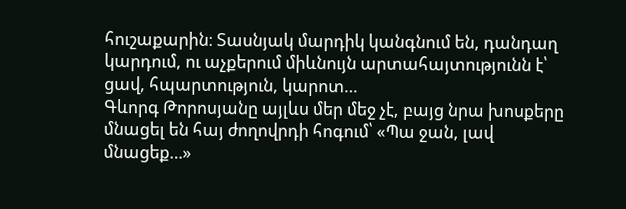հուշաքարին։ Տասնյակ մարդիկ կանգնում են, դանդաղ կարդում, ու աչքերում միևնույն արտահայտությունն է՝ ցավ, հպարտություն, կարոտ…
Գևորգ Թորոսյանը այլևս մեր մեջ չէ, բայց նրա խոսքերը մնացել են հայ ժողովրդի հոգում՝ «Պա ջան, լավ մնացեք…»